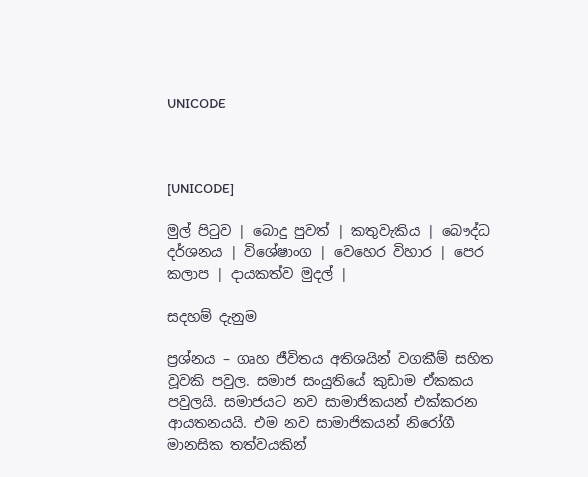UNICODE



[UNICODE]

මුල් පිටුව | බොදු පුවත් | කතුවැකිය | බෞද්ධ දර්ශනය | විශේෂාංග | වෙහෙර විහාර | පෙර කලාප | දායකත්ව මුදල් |

සදහම් දැනුම

ප්‍රශ්නය – ගෘහ ජීවිතය අතිශයින් වගකීම් සහිත වූවකි පවුල. සමාජ සංයුතියේ කුඩාම ඒකකය පවුලයි. සමාජයට නව සාමාජිකයන් එක්කරන ආයතනයයි. එම නව සාමාජිකයන් නිරෝගී මානසික තත්වයකින්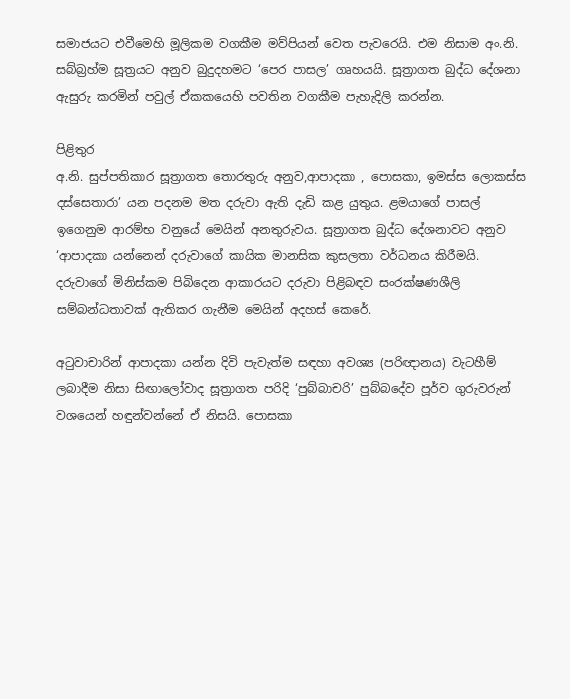සමාජයට එවීමෙහි මූලිකම වගකීම මව්පියන් වෙත පැවරෙයි. එම නිසාම අං.නි. සබ්බ්‍රහ්ම සූත්‍රයට අනුව බුදුදහමට ‘පෙර පාසල’ ගෘහයයි. සූත්‍රාගත බුද්ධ දේශනා ඇසුරු කරමින් පවුල් ඒකකයෙහි පවතින වගකීම පැහැදිලි කරන්න.

පිළිතුර
අ.නි. සුප්පතිකාර සූත්‍රාගත තොරතුරු අනුව,ආපාදකා , පොසකා, ඉමස්ස ලොකස්ස දස්සෙතාරා’ යන පදනම මත දරුවා ඇති දැඩි කළ යුතුය. ළමයාගේ පාසල් ඉගෙනුම ආරම්භ වනුයේ මෙයින් අනතුරුවය. සූත්‍රාගත බුද්ධ දේශනාවට අනුව ‘ආපාදකා යන්නෙන් දරුවාගේ කායික මානසික කුසලතා වර්ධනය කිරීමයි. දරුවාගේ මිනිස්කම පිබිදෙන ආකාරයට දරුවා පිළිබඳව සංරක්ෂණශීලි සම්බන්ධතාවක් ඇතිකර ගැනීම මෙයින් අදහස් කෙරේ.

අටුවාචාරින් ආපාදකා යන්න දිවි පැවැත්ම සඳහා අවශ්‍ය (පරිඥානය) වැටහීම් ලබාදීම නිසා සිඟාලෝවාද සූත්‍රාගත පරිදි ‘පුබ්බාචරි’ පුබ්බදේව පූර්ව ගුරුවරුන් වශයෙන් හඳුන්වන්නේ ඒ නිසයි. පොසකා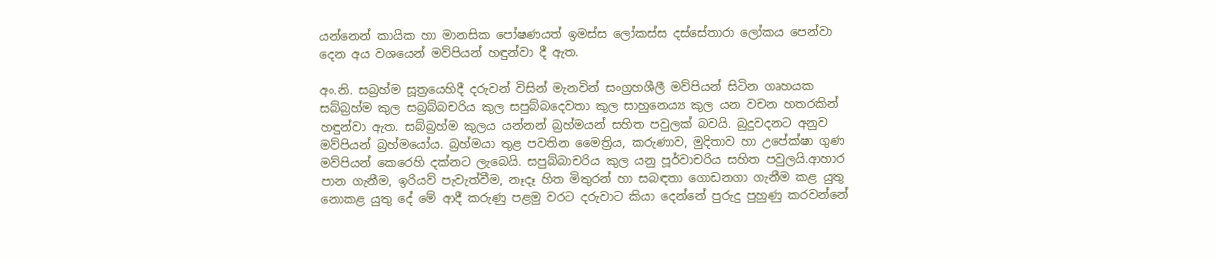යන්නෙන් කායික හා මානසික පෝෂණයත් ඉමස්ස ලෝකස්ස දස්සේතාරා ලෝකය පෙන්වා දෙන අය වශයෙන් මව්පියන් හඳුන්වා දී ඇත.

අං.නි. සබ්‍රහ්ම සූත්‍රයෙහිදී දරුවන් විසින් මැනවින් සංග්‍රහශීලී මව්පියන් සිටින ගෘහයක සබ්බ්‍රහ්ම කුල සබ්‍රබ්බචරිය කුල සපුබ්බදෙවතා කුල සාහුනෙය්‍ය කුල යන වචන හතරකින් හඳුන්වා ඇත. සබ්බ්‍රහ්ම කුලය යන්නන් බ්‍රහ්මයන් සහිත පවුලක් බවයි. බුදුවදනට අනුව මව්පියන් බ්‍රහ්මයෝය. බ්‍රහ්මයා තුළ පවතින මෛත්‍රිය, කරුණාව, මුදිතාව හා උපේක්ෂා ගුණ මව්පියන් කෙරෙහි දක්නට ලැබෙයි. සපුබ්බාචරිය කුල යනු පූර්වාචරිය සහිත පවුලයි.ආහාර පාන ගැනීම, ඉරියව් පැවැත්වීම, නෑදෑ හිත මිතුරන් හා සබඳතා ගොඩනගා ගැනීම කළ යුතු නොකළ යුතු දේ මේ ආදී කරුණු පළමු වරට දරුවාට කියා දෙන්නේ පුරුදු පුහුණු කරවන්නේ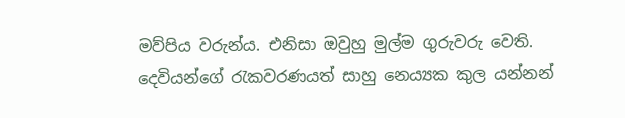මව්පිය වරුන්ය. එනිසා ඔවුහු මුල්ම ගුරුවරු වෙති. දෙවියන්ගේ රැකවරණයත් සාහු නෙය්‍යක කුල යන්නන්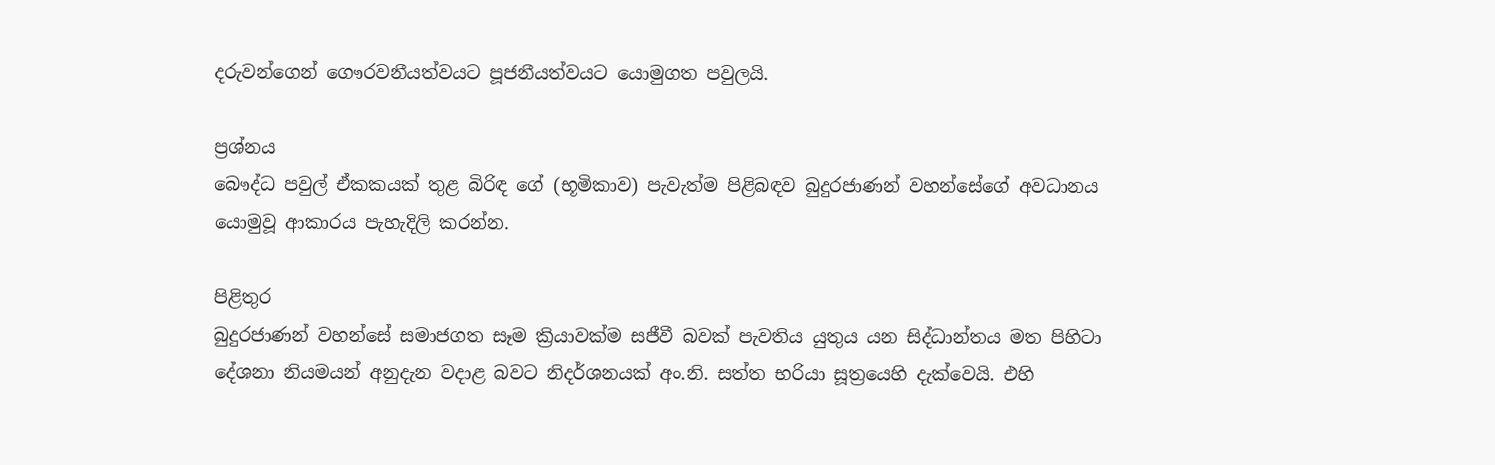දරුවන්ගෙන් ගෞරවනීයත්වයට පූජනීයත්වයට යොමුගත පවුලයි.

ප්‍රශ්නය
බෞද්ධ පවුල් ඒකකයක් තුළ බිරිඳ ගේ (භූමිකාව) පැවැත්ම පිළිබඳව බුදුරජාණන් වහන්සේගේ අවධානය යොමුවූ ආකාරය පැහැදිලි කරන්න.

පිළිතුර
බුදුරජාණන් වහන්සේ සමාජගත සෑම ක්‍රියාවක්ම සජීවී බවක් පැවතිය යුතුය යන සිද්ධාන්තය මත පිහිටා දේශනා නියමයන් අනුදැන වදාළ බවට නිදර්ශනයක් අං.නි. සත්ත භරියා සූත්‍රයෙහි දැක්වෙයි. එහි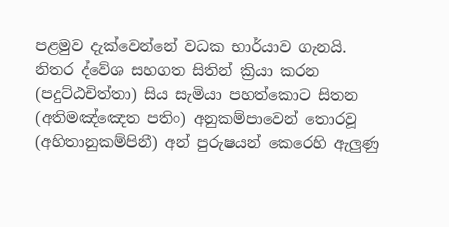පළමුව දැක්වෙන්නේ වධක භාර්යාව ගැනයි. නිතර ද්වේශ සහගත සිතින් ක්‍රියා කරන (පදුට්ඨචිත්තා) සිය සැමියා පහත්කොට සිතන (අතිමඤ්ඤෙත පතිං) අනුකම්පාවෙන් තොරවූ (අහිතානුකම්පිනී) අන් පුරුෂයන් කෙරෙහි ඇලුණු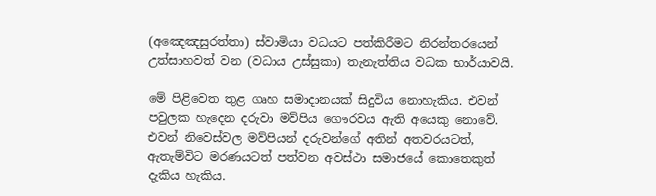(අඤෙඤසුරත්තා) ස්වාමියා වධයට පත්කිරීමට නිරන්තරයෙන් උත්සාහවත් වන (වධාය උස්සුකා) තැනැත්තිය වධක භාර්යාවයි.

මේ පිළිවෙත තුළ ගෘහ සමාදානයක් සිදුවිය නොහැකිය. එවන් පවුලක හැදෙන දරුවා මව්පිය ගෞරවය ඇති අයෙකු නොවේ. එවන් නිවෙස්වල මව්පියන් දරුවන්ගේ අතින් අතවරයටත්, ඇතැම්විට මරණයටත් පත්වන අවස්ථා සමාජයේ කොතෙකුත් දැකිය හැකිය.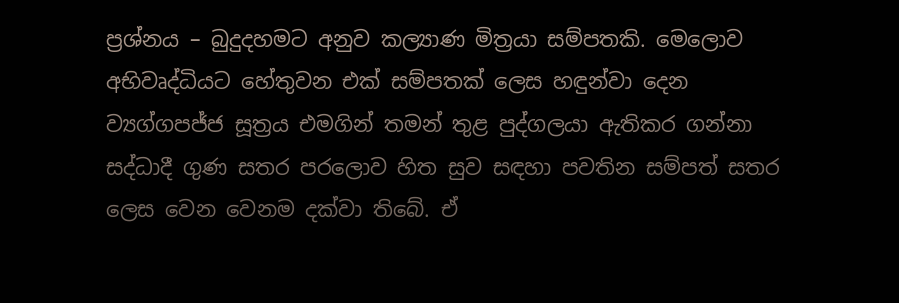ප්‍රශ්නය – බුදුදහමට අනුව කල්‍යාණ මිත්‍රයා සම්පතකි. මෙලොව අභිවෘද්ධියට හේතුවන එක් සම්පතක් ලෙස හඳුන්වා දෙන ව්‍යග්ගපජ්ජ සූත්‍රය එමගින් තමන් තුළ පුද්ගලයා ඇතිකර ගන්නා සද්ධාදී ගුණ සතර පරලොව හිත සුව සඳහා පවතින සම්පත් සතර ලෙස වෙන වෙනම දක්වා තිබේ. ඒ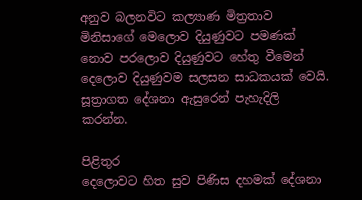අනුව බලනවිට කල්‍යාණ මිත්‍රතාව මිනිසාගේ මෙලොව දියුණුවට පමණක් නොව පරලොව දියුණුවට හේතු වීමෙන් දෙලොව දියුණුවම සලසන සාධකයක් වෙයි. සූත්‍රාගත දේශනා ඇසුරෙන් පැහැදිලි කරන්න.

පිළිතුර
දෙලොවට හිත සුව පිණිස දහමක් දේශනා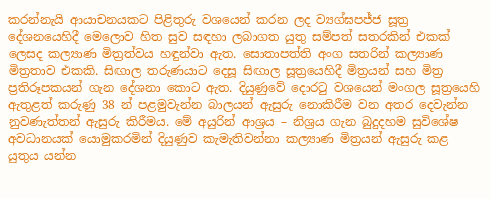කරන්නැයි ආයාචනයකට පිළිතුරු වශයෙන් කරන ලද ව්‍යග්ඝපජ්ජ සූත්‍ර දේශනයෙහිදී මෙලොව හිත සුව සඳහා ලබාගත යුතු සම්පත් සතරකින් එකක් ලෙසද කල්‍යාණ මිත්‍රත්වය හඳුන්වා ඇත. සොතාපත්ති අංග සතරින් කල්‍යාණ මිත්‍රතාව එකකි. සිඟාල තරුණයාට දෙසූ සිඟාල සූත්‍රයෙහිදී මිත්‍රයන් සහ මිත්‍ර ප්‍රතිරූපකයන් ගැන දේශනා කොට ඇත. දියුණුවේ දොරටු වශයෙන් මංගල සූත්‍රයෙහි ඇතුළත් කරුණු 38 න් පළමුවැන්න බාලයන් ඇසුරු නොකිරීම වන අතර දෙවැන්න නුවණැත්තන් ඇසුරු කිරීමය. මේ අයුරින් ආශ්‍රය – නිශ්‍රය ගැන බුදුදහම සුවිශේෂ අවධානයක් යොමුකරමින් දියුණුව කැමැතිවන්නා කල්‍යාණ මිත්‍රයන් ඇසුරු කළ යුතුය යන්න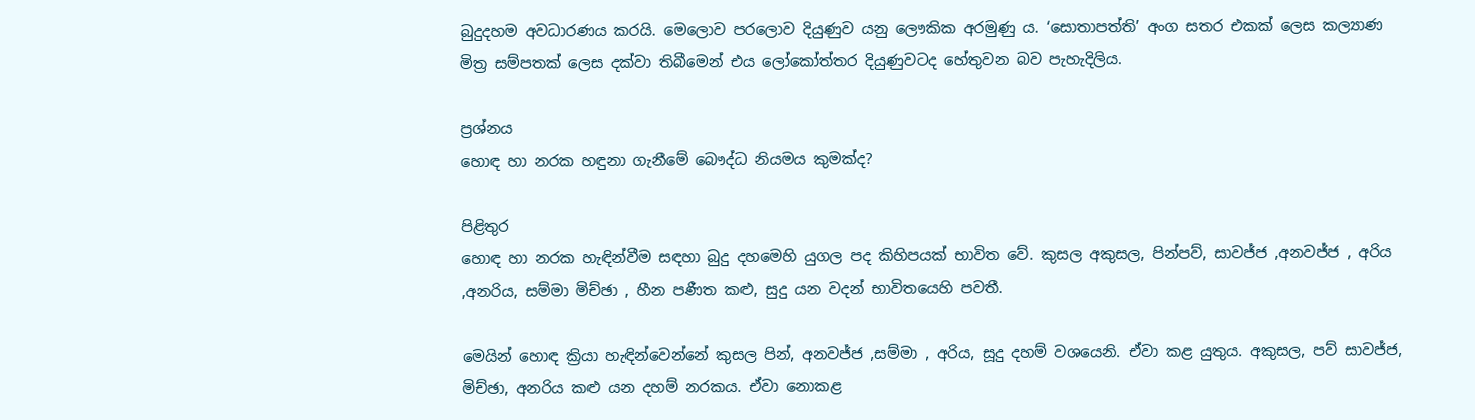බුදුදහම අවධාරණය කරයි. මෙලොව පරලොව දියුණුව යනු ලෞකික අරමුණු ය. ‘සොතාපත්ති’ අංග සතර එකක් ලෙස කල්‍යාණ මිත්‍ර සම්පතක් ලෙස දක්වා තිබීමෙන් එය ලෝකෝත්තර දියුණුවටද හේතුවන බව පැහැදිලිය.

ප්‍රශ්නය
හොඳ හා නරක හඳුනා ගැනීමේ බෞද්ධ නියමය කුමක්ද?

පිළිතුර
හොඳ හා නරක හැඳින්වීම සඳහා බුදු දහමෙහි යුගල පද කිහිපයක් භාවිත වේ. කුසල අකුසල, පින්පව්, සාවජ්ජ ,අනවජ්ජ , අරිය ,අනරිය, සම්මා මිච්ඡා , හීන පණීත කළු, සුදු යන වදන් භාවිතයෙහි පවතී.

මෙයින් හොඳ ක්‍රියා හැඳින්වෙන්නේ කුසල පින්, අනවජ්ජ ,සම්මා , අරිය, සූදු දහම් වශයෙනි. ඒවා කළ යුතුය. අකුසල, පව් සාවජ්ජ, මිච්ඡා, අනරිය කළු යන දහම් නරකය. ඒවා නොකළ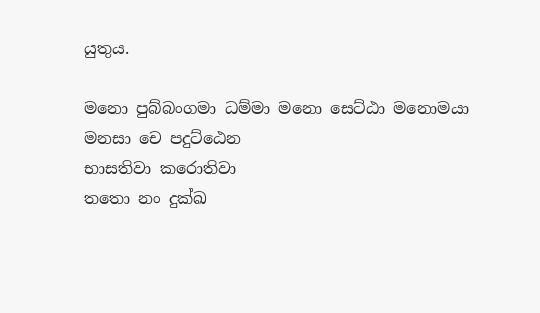යුතුය.

මනො පුබ්බංගමා ධම්මා මනො සෙට්ඨා මනොමයා
මනසා චෙ පදුට්ඨෙන
භාසතිවා කරොතිවා
තතො නං දුක්ඛ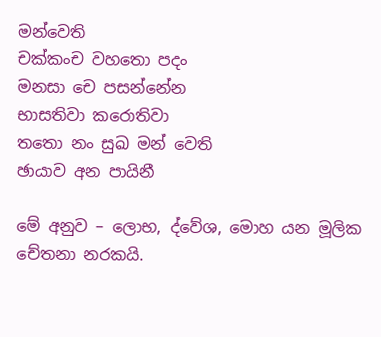මන්වෙති
චක්කංච වහතො පදං
මනසා චෙ පසන්නේන
භාසතිවා කරොතිවා
තතො නං සුඛ මන් වෙති
ඡායාව අන පායිනී

මේ අනුව – ලොභ, ද්වේශ, මොහ යන මූලික චේතනා නරකයි.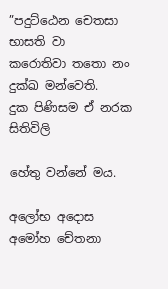”පදුට්ඨෙන චෙතසා භාසති වා
කරොතිවා තතො නං දුක්ඛ මන්වෙති.
දුක පිණිසම ඒ නරක සිතිවිලි

හේතු වන්නේ මය.

අලෝභ අදොස අමෝහ චේතනා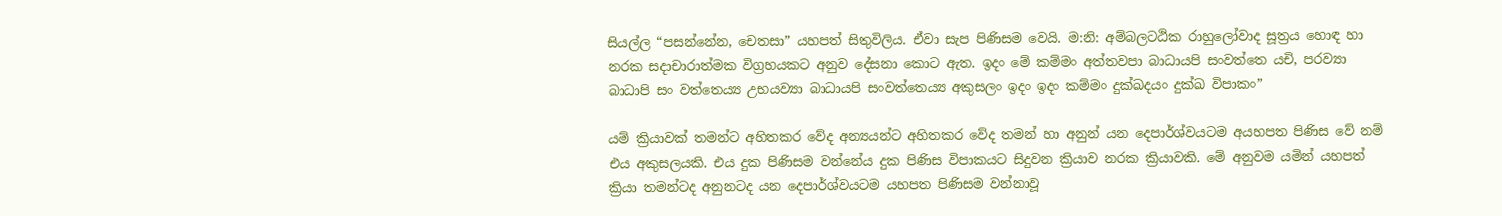සියල්ල “පසන්නේන, චෙතසා” යහපත් සිතුවිලිය. ඒවා සැප පිණිසම වෙයි. ම:නි: අම්බලටඨික රාහුලෝවාද සූත්‍රය හොඳ හා නරක සදාචාරාත්මක විග්‍රහයකට අනුව දේසනා කොට ඇත. ඉදං මේ කම්මං අත්තවපා බාධායපි සංවත්තෙ යචි, පරව්‍යා බාධාපි සං වත්තෙය්‍ය උභයව්‍යා බාධායපි සංවත්තෙය්‍ය අකුසලං ඉදං ඉදං කම්මං දුක්ඛදයං දුක්ඛ විපාකං”

යම් ක්‍රියාවක් තමන්ට අහිතකර වේද අන්‍යයන්ට අහිතකර වේද තමන් හා අනුන් යන දෙපාර්ශ්වයටම අයහපත පිණිස වේ නම් එය අකුසලයකි. එය දුක පිණිසම වන්නේය දුක පිණිස විපාකයට සිදුවන ක්‍රියාව නරක ක්‍රියාවකි. මේ අනුවම යමින් යහපත් ක්‍රියා තමන්ටද අනුනටද යන දෙපාර්ශ්වයටම යහපත පිණිසම වන්නාවූ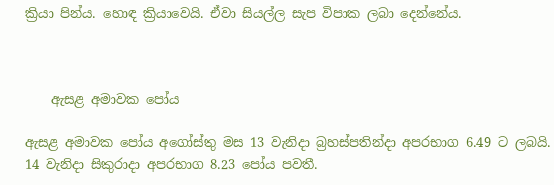ක්‍රියා පින්ය. හොඳ ක්‍රියාවෙයි. ඒවා සියල්ල සැප විපාක ලබා දෙන්නේය.



    ඇසළ අමාවක පෝය

ඇසළ අමාවක පෝය අගෝස්තු මස 13 වැනිදා බ්‍රහස්පතින්දා අපරභාග 6.49 ට ලබයි. 14 වැනිදා සිකුරාදා අපරභාග 8.23 පෝය පවතී.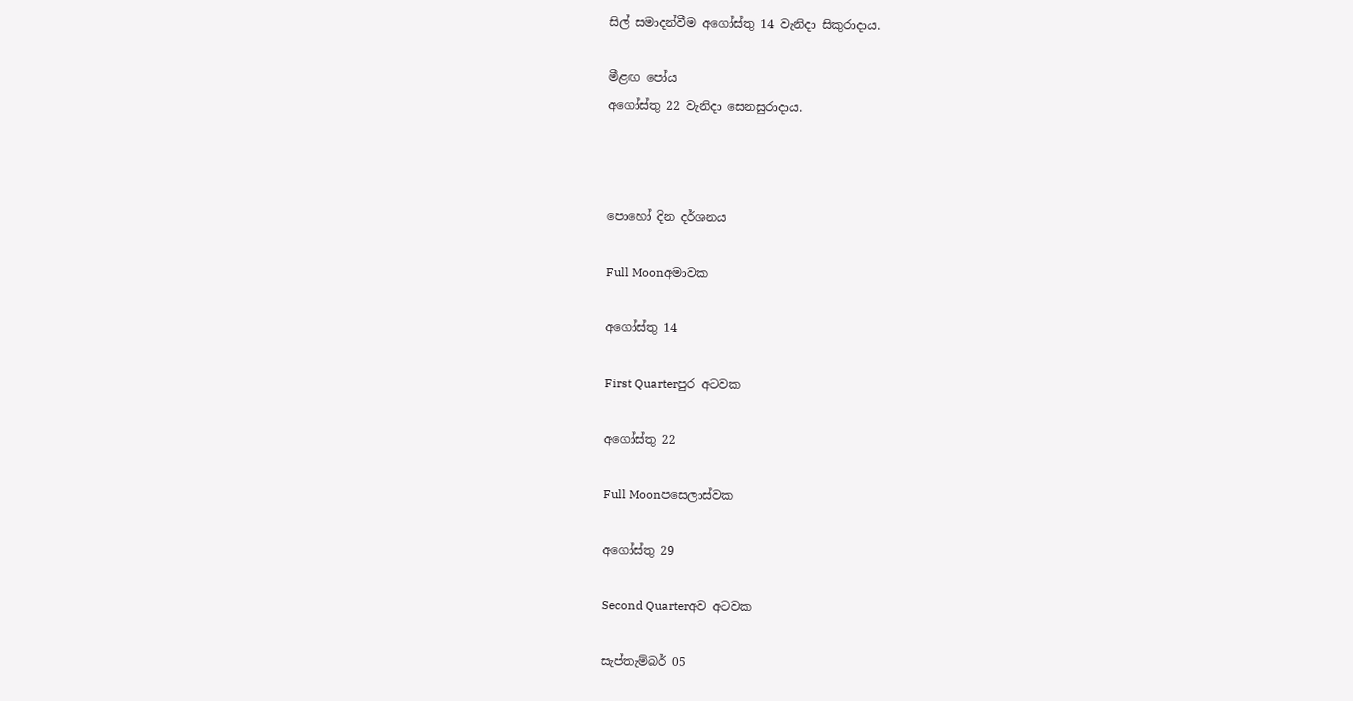සිල් සමාදන්වීම අගෝස්තු 14 වැනිදා සිකුරාදාය.

මීළඟ පෝය
අගෝස්තු 22 වැනිදා සෙනසුරාදාය.



පොහෝ දින දර්ශනය

Full Moonඅමාවක

අගෝස්තු 14

First Quarterපුර අටවක

අගෝස්තු 22

Full Moonපසෙලාස්වක

අගෝස්තු 29

Second Quarterඅව අටවක

සැප්තැම්බර් 05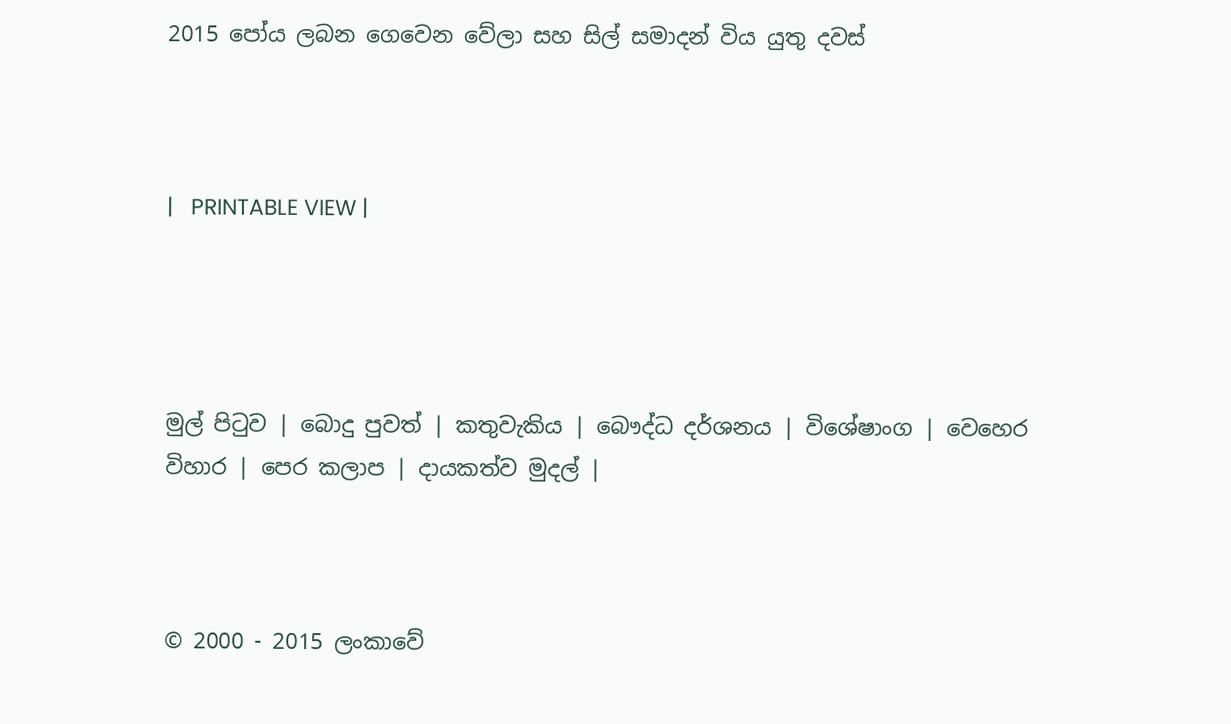2015 පෝය ලබන ගෙවෙන වේලා සහ සිල් සමාදන් විය යුතු දවස්



|   PRINTABLE VIEW |




මුල් පිටුව | බොදු පුවත් | කතුවැකිය | බෞද්ධ දර්ශනය | විශේෂාංග | වෙහෙර විහාර | පෙර කලාප | දායකත්ව මුදල් |



© 2000 - 2015 ලංකාවේ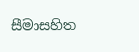සීමාසහිත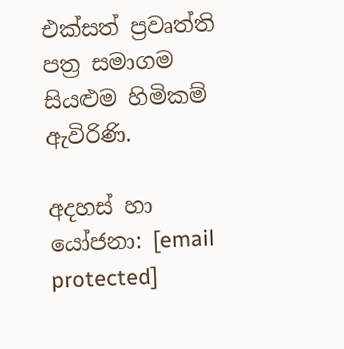එක්සත් ප්‍රවෘත්ති පත්‍ර සමාගම
සියළුම හිමිකම් ඇවිරිණි.

අදහස් හා යෝජනා: [email protected]